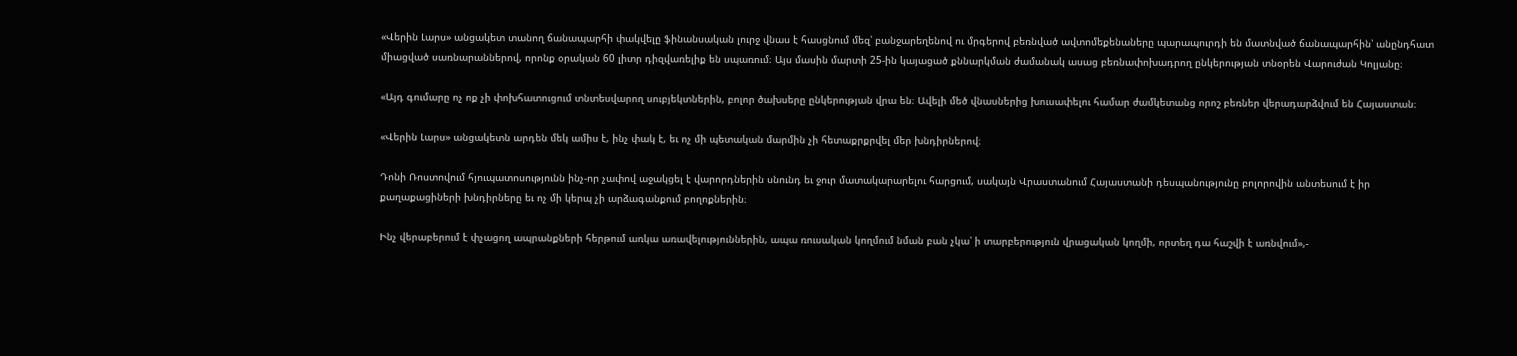«Վերին Լարս» անցակետ տանող ճանապարհի փակվելը ֆինանսական լուրջ վնաս է հասցնում մեզ՝ բանջարեղենով ու մրգերով բեռնված ավտոմեքենաները պարապուրդի են մատնված ճանապարհին՝ անընդհատ միացված սառնարաններով, որոնք օրական 60 լիտր դիզվառելիք են սպառում։ Այս մասին մարտի 25-ին կայացած քննարկման ժամանակ ասաց բեռնափոխադրող ընկերության տնօրեն Վարուժան Կոլյանը։

«Այդ գումարը ոչ ոք չի փոխհատուցում տնտեսվարող սուբյեկտներին, բոլոր ծախսերը ընկերության վրա են։ Ավելի մեծ վնասներից խուսափելու համար ժամկետանց որոշ բեռներ վերադարձվում են Հայաստան։

«Վերին Լարս» անցակետն արդեն մեկ ամիս է, ինչ փակ է, եւ ոչ մի պետական մարմին չի հետաքրքրվել մեր խնդիրներով։

Դոնի Ռոստովում հյուպատոսությունն ինչ-որ չափով աջակցել է վարորդներին սնունդ եւ ջուր մատակարարելու հարցում, սակայն Վրաստանում Հայաստանի դեսպանությունը բոլորովին անտեսում է իր քաղաքացիների խնդիրները եւ ոչ մի կերպ չի արձագանքում բողոքներին։

Ինչ վերաբերում է փչացող ապրանքների հերթում առկա առավելություններին, ապա ռուսական կողմում նման բան չկա՝ ի տարբերություն վրացական կողմի, որտեղ դա հաշվի է առնվում»,-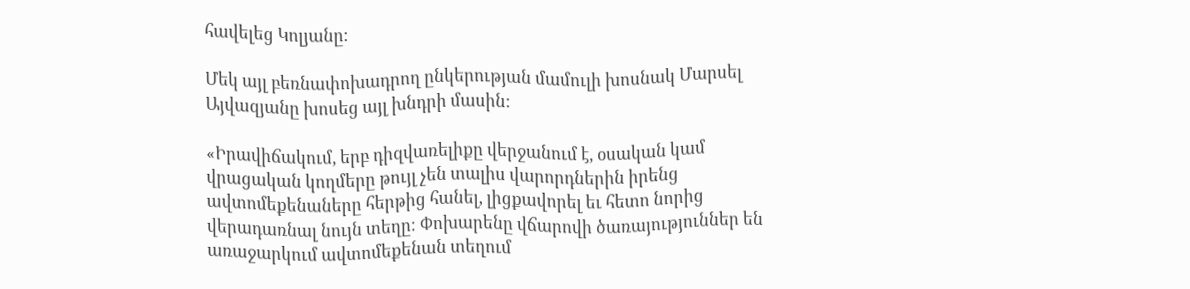հավելեց Կոլյանը։

Մեկ այլ բեռնափոխադրող ընկերության մամուլի խոսնակ Մարսել Այվազյանը խոսեց այլ խնդրի մասին:

«Իրավիճակում, երբ դիզվառելիքը վերջանում է, օսական կամ վրացական կողմերը թույլ չեն տալիս վարորդներին իրենց ավտոմեքենաները հերթից հանել, լիցքավորել եւ հետո նորից վերադառնալ նույն տեղը։ Փոխարենը վճարովի ծառայություններ են առաջարկում ավտոմեքենան տեղում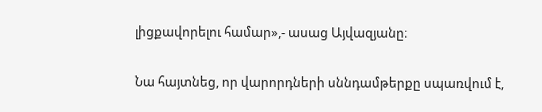լիցքավորելու համար»,- ասաց Այվազյանը։

Նա հայտնեց, որ վարորդների սննդամթերքը սպառվում է,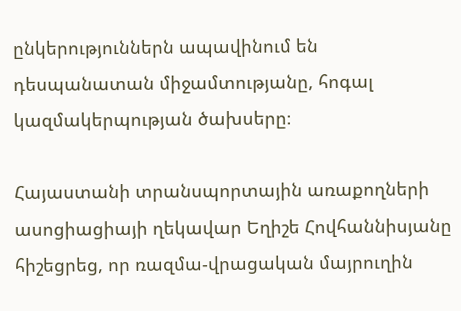ընկերություններն ապավինում են դեսպանատան միջամտությանը, հոգալ կազմակերպության ծախսերը։

Հայաստանի տրանսպորտային առաքողների ասոցիացիայի ղեկավար Եղիշե Հովհաննիսյանը հիշեցրեց, որ ռազմա-վրացական մայրուղին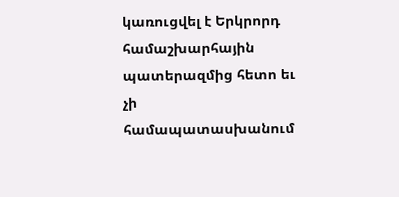կառուցվել է Երկրորդ համաշխարհային պատերազմից հետո եւ չի համապատասխանում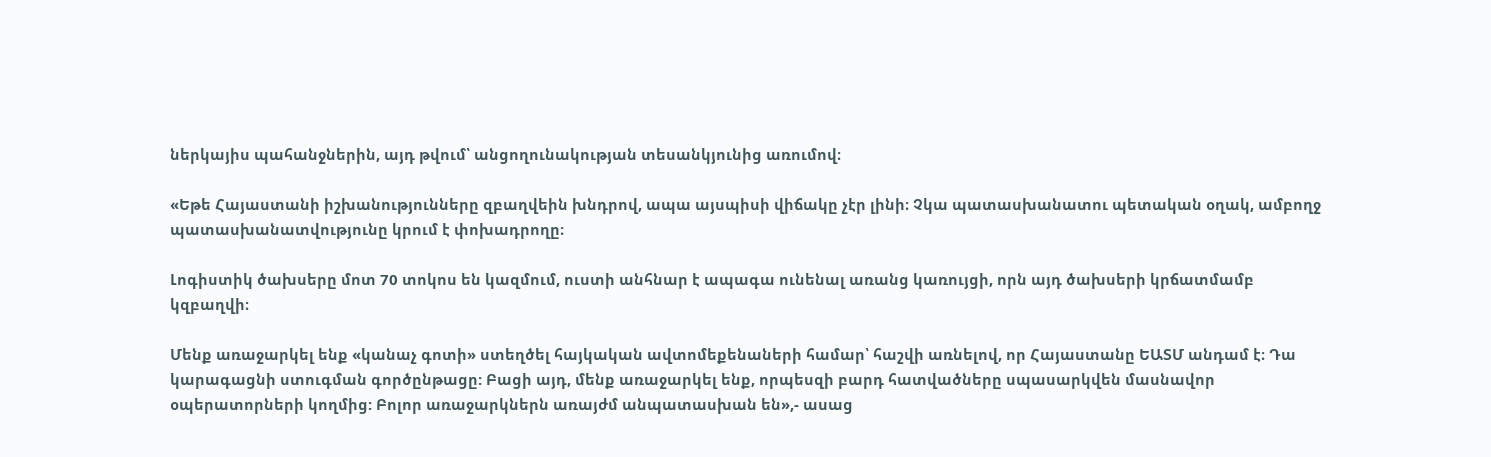ներկայիս պահանջներին, այդ թվում՝ անցողունակության տեսանկյունից առումով։

«Եթե Հայաստանի իշխանությունները զբաղվեին խնդրով, ապա այսպիսի վիճակը չէր լինի։ Չկա պատասխանատու պետական օղակ, ամբողջ պատասխանատվությունը կրում է փոխադրողը։

Լոգիստիկ ծախսերը մոտ 70 տոկոս են կազմում, ուստի անհնար է ապագա ունենալ առանց կառույցի, որն այդ ծախսերի կրճատմամբ կզբաղվի։

Մենք առաջարկել ենք «կանաչ գոտի» ստեղծել հայկական ավտոմեքենաների համար՝ հաշվի առնելով, որ Հայաստանը ԵԱՏՄ անդամ է։ Դա կարագացնի ստուգման գործընթացը: Բացի այդ, մենք առաջարկել ենք, որպեսզի բարդ հատվածները սպասարկվեն մասնավոր օպերատորների կողմից: Բոլոր առաջարկներն առայժմ անպատասխան են»,- ասաց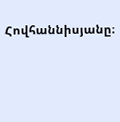Հովհաննիսյանը։